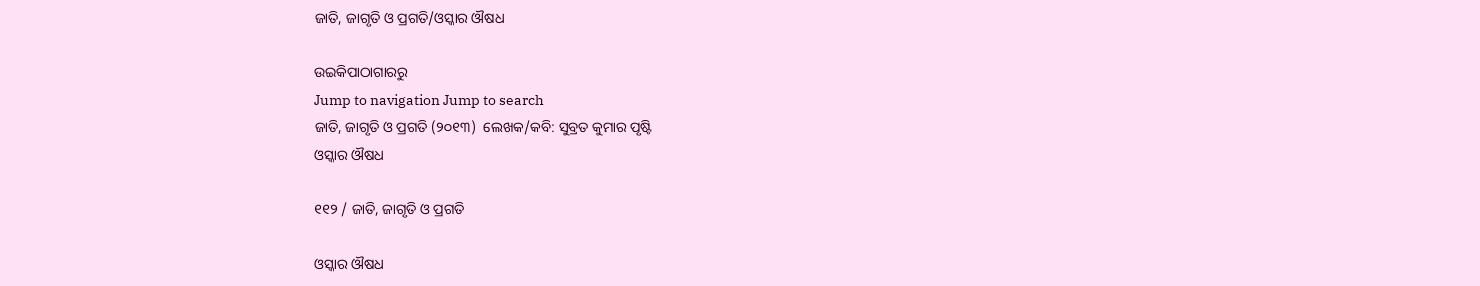ଜାତି, ଜାଗୃତି ଓ ପ୍ରଗତି/ଓସ୍କାର ଔଷଧ

ଉଇକିପାଠାଗାର‌ରୁ
Jump to navigation Jump to search
ଜାତି, ଜାଗୃତି ଓ ପ୍ରଗତି (୨୦୧୩)  ଲେଖକ/କବି: ସୁବ୍ରତ କୁମାର ପୃଷ୍ଟି
ଓସ୍କାର ଔଷଧ

୧୧୨ / ଜାତି, ଜାଗୃତି ଓ ପ୍ରଗତି

ଓସ୍କାର ଔଷଧ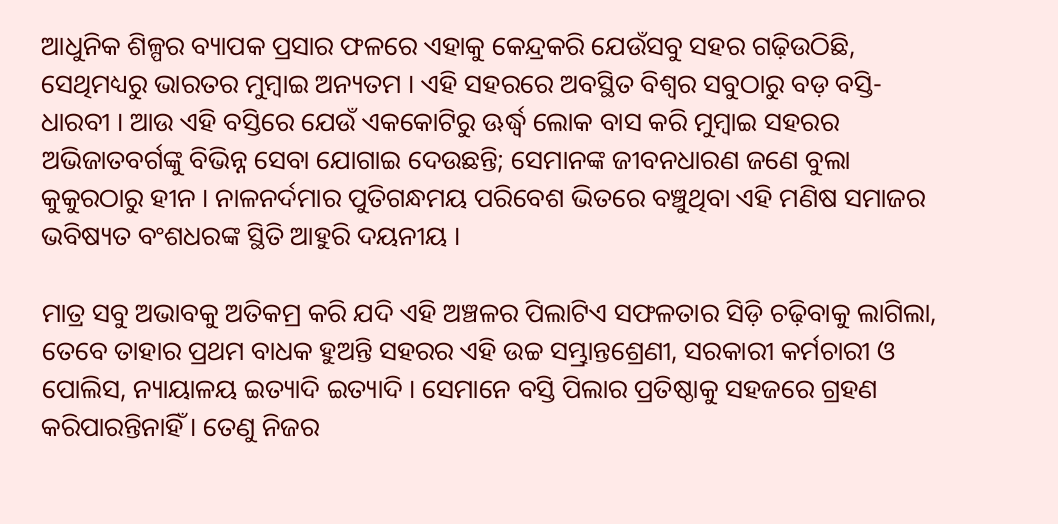ଆଧୁନିକ ଶିଳ୍ପର ବ୍ୟାପକ ପ୍ରସାର ଫଳରେ ଏହାକୁ କେନ୍ଦ୍ରକରି ଯେଉଁସବୁ ସହର ଗଢ଼ିଉଠିଛି, ସେଥିମଧ୍ୟରୁ ଭାରତର ମୁମ୍ବାଇ ଅନ୍ୟତମ । ଏହି ସହରରେ ଅବସ୍ଥିତ ବିଶ୍ୱର ସବୁଠାରୁ ବଡ଼ ବସ୍ତି- ଧାରବୀ । ଆଉ ଏହି ବସ୍ତିରେ ଯେଉଁ ଏକକୋଟିରୁ ଊର୍ଦ୍ଧ୍ୱ ଲୋକ ବାସ କରି ମୁମ୍ବାଇ ସହରର ଅଭିଜାତବର୍ଗଙ୍କୁ ବିଭିନ୍ନ ସେବା ଯୋଗାଇ ଦେଉଛନ୍ତି; ସେମାନଙ୍କ ଜୀବନଧାରଣ ଜଣେ ବୁଲା କୁକୁରଠାରୁ ହୀନ । ନାଳନର୍ଦମାର ପୁତିଗନ୍ଧମୟ ପରିବେଶ ଭିତରେ ବଞ୍ଚୁଥିବା ଏହି ମଣିଷ ସମାଜର ଭବିଷ୍ୟତ ବଂଶଧରଙ୍କ ସ୍ଥିତି ଆହୁରି ଦୟନୀୟ ।

ମାତ୍ର ସବୁ ଅଭାବକୁ ଅତିକମ୍ର କରି ଯଦି ଏହି ଅଞ୍ଚଳର ପିଲାଟିଏ ସଫଳତାର ସିଡ଼ି ଚଢ଼ିବାକୁ ଲାଗିଲା, ତେବେ ତାହାର ପ୍ରଥମ ବାଧକ ହୁଅନ୍ତି ସହରର ଏହି ଉଚ୍ଚ ସମ୍ଭ୍ରାନ୍ତଶ୍ରେଣୀ, ସରକାରୀ କର୍ମଚାରୀ ଓ ପୋଲିସ, ନ୍ୟାୟାଳୟ ଇତ୍ୟାଦି ଇତ୍ୟାଦି । ସେମାନେ ବସ୍ତି ପିଲାର ପ୍ରତିଷ୍ଠାକୁ ସହଜରେ ଗ୍ରହଣ କରିପାରନ୍ତିନାହିଁ । ତେଣୁ ନିଜର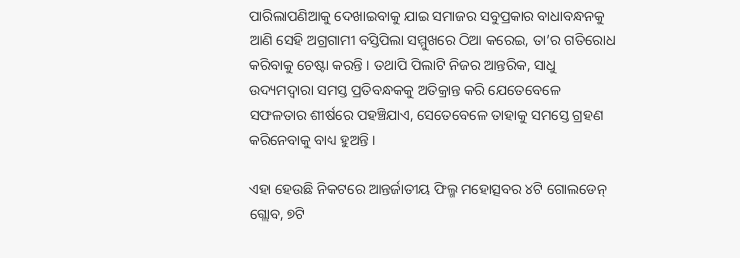ପାରିଲାପଣିଆକୁ ଦେଖାଇବାକୁ ଯାଇ ସମାଜର ସବୁପ୍ରକାର ବାଧାବନ୍ଧନକୁ ଆଣି ସେହି ଅଗ୍ରଗାମୀ ବସ୍ତିପିଲା ସମ୍ମୁଖରେ ଠିଆ କରେଇ, ତା’ର ଗତିରୋଧ କରିବାକୁ ଚେଷ୍ଟା କରନ୍ତି । ତଥାପି ପିଲାଟି ନିଜର ଆନ୍ତରିକ, ସାଧୁ ଉଦ୍ୟମଦ୍ୱାରା ସମସ୍ତ ପ୍ରତିବନ୍ଧକକୁ ଅତିକ୍ରାନ୍ତ କରି ଯେତେବେଳେ ସଫଳତାର ଶୀର୍ଷରେ ପହଞ୍ଚିଯାଏ, ସେତେବେଳେ ତାହାକୁ ସମସ୍ତେ ଗ୍ରହଣ କରିନେବାକୁ ବାଧ୍ୟ ହୁଅନ୍ତି ।

ଏହା ହେଉଛି ନିକଟରେ ଆନ୍ତର୍ଜାତୀୟ ଫିଲ୍ମ ମହୋତ୍ସବର ୪ଟି ଗୋଲଡେନ୍ ଗ୍ଲୋବ, ୭ଟି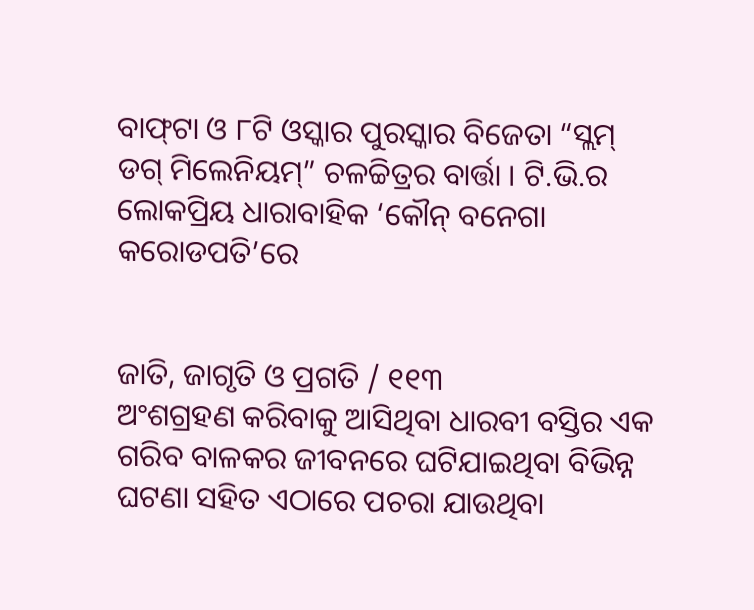ବାଫ୍‌ଟା ଓ ୮ଟି ଓସ୍କାର ପୁରସ୍କାର ବିଜେତା “ସ୍ଲମ୍ ଡଗ୍ ମିଲେନିୟମ୍” ଚଳଚ୍ଚିତ୍ରର ବାର୍ତ୍ତା । ଟି.ଭି.ର ଲୋକପ୍ରିୟ ଧାରାବାହିକ ‘କୌନ୍ ବନେଗା କରୋଡପତି’ରେ


ଜାତି, ଜାଗୃତି ଓ ପ୍ରଗତି / ୧୧୩
ଅଂଶଗ୍ରହଣ କରିବାକୁ ଆସିଥିବା ଧାରବୀ ବସ୍ତିର ଏକ ଗରିବ ବାଳକର ଜୀବନରେ ଘଟିଯାଇଥିବା ବିଭିନ୍ନ ଘଟଣା ସହିତ ଏଠାରେ ପଚରା ଯାଉଥିବା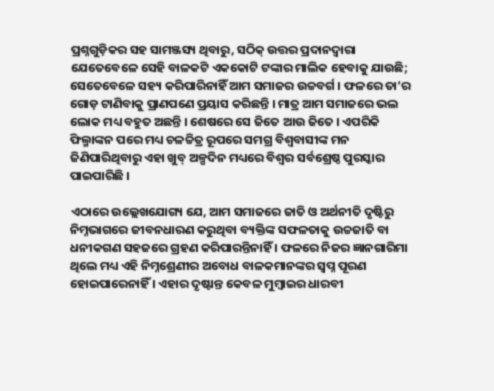ପ୍ରଶ୍ନଗୁଡ଼ିକର ସହ ସାମଞ୍ଜସ୍ୟ ଥିବାରୁ, ସଠିକ୍ ଉତ୍ତର ପ୍ରଦାନ‌ଦ୍ୱାରା ଯେତେବେଳେ ସେହି ବାଳକଟି ଏକକୋଟି ଟଙ୍କାର ମାଲିକ ହେବାକୁ ଯାଉଛି; ସେତେବେଳେ ସହ୍ୟ କରିପାରିନାହିଁ ଆମ ସମାଜର ଉଚ୍ଚବର୍ଗ । ଫଳରେ ତା’ର ଗୋଡ଼ ଟାଣିବାକୁ ପ୍ରାଣପଣେ ପ୍ରୟାସ କରିଛନ୍ତି । ମାତ୍ର ଆମ ସମାଜରେ ଭଲ ଲୋକ ମଧ୍ୟ ବହୁତ ଅଛନ୍ତି । ଶେଷରେ ସେ ଜିତେ ଆଉ ଜିତେ । ଏପରିକି ଫିଲ୍ମାଙ୍କନ ପରେ ମଧ୍ୟ ଚଳଚ୍ଚିତ୍ର ରୂପରେ ସମଗ୍ର ବିଶ୍ୱବାସୀଙ୍କ ମନ ଜିଣିପାରିଥିବାରୁ ଏହା ଖୁବ୍ ଅଳ୍ପଦିନ ମଧ୍ୟରେ ବିଶ୍ୱର ସର୍ବଶ୍ରେଷ୍ଠ ପୁରସ୍କାର ପାଇପାରିଛି ।

ଏଠାରେ ଉଲ୍ଲେଖଯୋଗ୍ୟ ଯେ, ଆମ ସମାଜରେ ଜାତି ଓ ଅର୍ଥନୀତି ଦୃଷ୍ଟିରୁ ନିମ୍ନଭାଗରେ ଜୀବନଧାରଣ କରୁଥିବା ବ୍ୟକ୍ତିଙ୍କ ସଫଳତାକୁ ଉଚ୍ଚଜାତି ବା ଧନୀକଗଣ ସହଜରେ ଗ୍ରହଣ କରିପାରନ୍ତିନାହିଁ । ଫଳରେ ନିଜର ଜ୍ଞାନଗାରିମା ଥିଲେ ମଧ୍ୟ ଏହି ନିମ୍ନଶ୍ରେଣୀର ଅବୋଧ ବାଳକମାନଙ୍କର ସ୍ୱପ୍ନ ପୂରଣ ହୋଇପାରେନାହିଁ । ଏହାର ଦୃଷ୍ଟାନ୍ତ କେବଳ ମୁମ୍ବାଇର ଧାରବୀ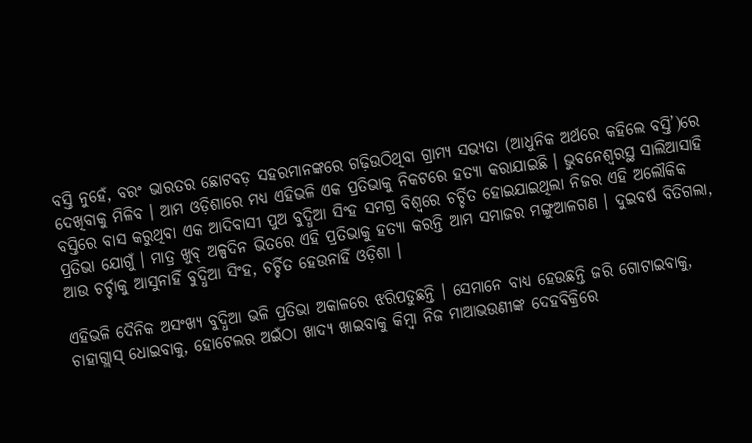ବସ୍ତି ନୁହେଁ, ବରଂ ଭାରତର ଛୋଟବଡ଼ ସହରମାନଙ୍କରେ ଗଢ଼ିଉଠିଥିବା ଗ୍ରାମ୍ୟ ସଭ୍ୟତା (ଆଧୁନିକ ଅର୍ଥରେ କହିଲେ ବସ୍ତି’)ରେ ଦେଖିବାକୁ ମିଳିବ । ଆମ ଓଡ଼ିଶାରେ ମଧ୍ୟ ଏହିଭଳି ଏକ ପ୍ରତିଭାକୁ ନିକଟରେ ହତ୍ୟା କରାଯାଇଛି । ଭୁବନେଶ୍ୱରସ୍ଥ ସାଲିଆସାହି ବସ୍ତିରେ ବାସ କରୁଥିବା ଏକ ଆଦିବାସୀ ପୁଅ ବୁଦ୍ଧିଆ ସିଂହ ସମଗ୍ର ବିଶ୍ୱରେ ଚର୍ଚ୍ଚିତ ହୋଇଯାଇଥିଲା ନିଜର ଏହି ଅଲୌକିକ ପ୍ରତିଭା ଯୋଗୁଁ । ମାତ୍ର ଖୁବ୍ ଅଳ୍ପଦିନ ଭିତରେ ଏହି ପ୍ରତିଭାକୁ ହତ୍ୟା କରନ୍ତି ଆମ ସମାଜର ମଙ୍ଗୁଆଳଗଣ । ଦୁଇବର୍ଷ ବିତିଗଲା, ଆଉ ଚର୍ଚ୍ଚାକୁ ଆସୁନାହିଁ ବୁଦ୍ଧିଆ ସିଂହ, ଚର୍ଚ୍ଚିତ ହେଉନାହିଁ ଓଡ଼ିଶା ।

ଏହିଭଳି ଦୈନିକ ଅସଂଖ୍ୟ ବୁଦ୍ଧିଆ ଭଳି ପ୍ରତିଭା ଅକାଳରେ ଝରିପଡୁଛନ୍ତି । ସେମାନେ ବାଧ୍ୟ ହେଉଛନ୍ତି ଜରି ଗୋଟାଇବାକୁ, ଚାହାଗ୍ଲାସ୍ ଧୋଇବାକୁ, ହୋଟେଲର ଅଇଁଠା ଖାଦ୍ୟ ଖାଇବାକୁ କିମ୍ବା ନିଜ ମାଆଭଉଣୀଙ୍କ ଦେହବିକ୍ରିରେ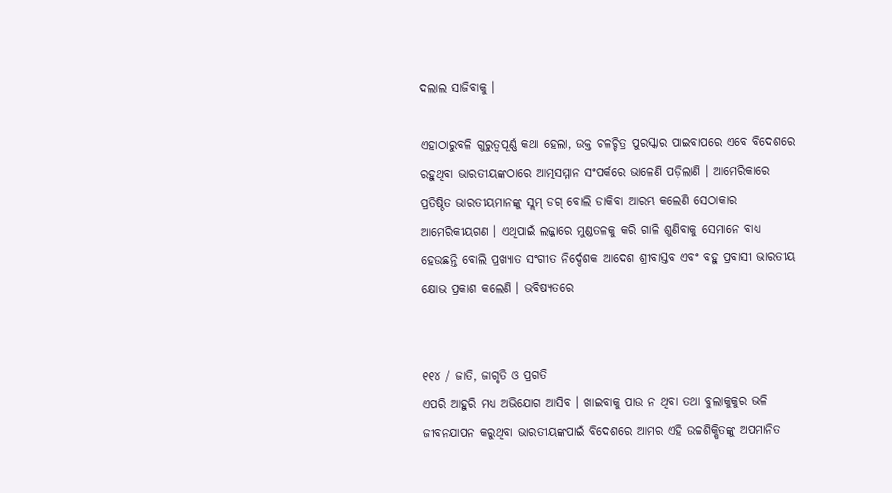ଦଲାଲ ସାଜିବାକୁ ।

ଏହାଠାରୁବଳି ଗୁରୁତ୍ୱପୂର୍ଣ୍ଣ କଥା ହେଲା, ଉକ୍ତ ଚଳଚ୍ଚିତ୍ର ପୁରସ୍କାର ପାଇବାପରେ ଏବେ ବିଦେଶରେ ରହୁଥିବା ଭାରତୀୟଙ୍କଠାରେ ଆତ୍ମସମ୍ମାନ ସଂପର୍କରେ ଭାଳେଣି ପଡ଼ିଲାଣି । ଆମେରିକାରେ ପ୍ରତିଷ୍ଠିତ ଭାରତୀୟମାନଙ୍କୁ ସ୍ଲମ୍ ଡଗ୍ ବୋଲି ଡାକିବା ଆରମ୍ଭ କଲେଣି ସେଠାକାର ଆମେରିକୀୟଗଣ । ଏଥିପାଇଁ ଲଜ୍ଜାରେ ମୁଣ୍ଡତଳକୁ କରି ଗାଳି ଶୁଣିବାକୁ ସେମାନେ ବାଧ୍ୟ ହେଉଛନ୍ତି ବୋଲି ପ୍ରଖ୍ୟାତ ସଂଗୀତ ନିର୍ଦ୍ଦେଶକ ଆଦେଶ ଶ୍ରୀବାସ୍ତବ ଏବଂ ବହୁ ପ୍ରବାସୀ ଭାରତୀୟ କ୍ଷୋଭ ପ୍ରକାଶ କଲେଣି । ଭବିଷ୍ୟତରେ


୧୧୪ / ଜାତି, ଜାଗୃତି ଓ ପ୍ରଗତି
ଏପରି ଆହୁରି ମଧ୍ୟ ଅଭିଯୋଗ ଆସିବ । ଖାଇବାକୁ ପାଉ ନ ଥିବା ତଥା ବୁଲାକୁକୁର ଭଳି ଜୀବନଯାପନ କରୁଥିବା ଭାରତୀୟଙ୍କପାଇଁ ବିଦେଶରେ ଆମର ଏହି ଉଚ୍ଚଶିକ୍ଷିତଙ୍କୁ ଅପମାନିତ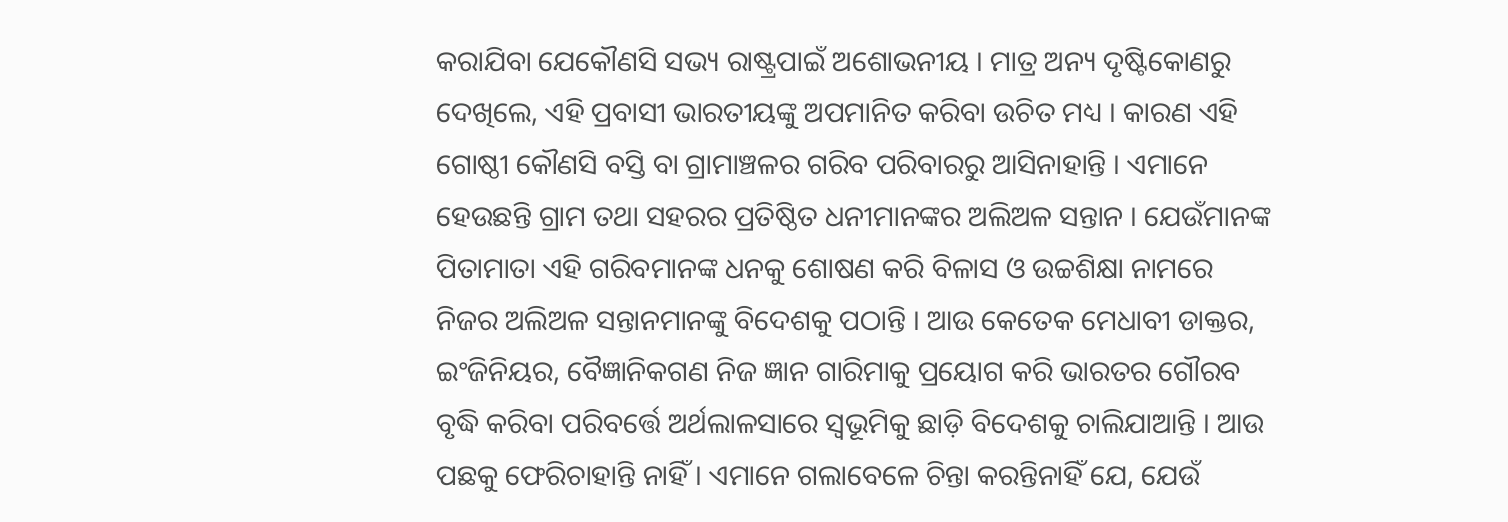କରାଯିବା ଯେକୌଣସି ସଭ୍ୟ ରାଷ୍ଟ୍ରପାଇଁ ଅଶୋଭନୀୟ । ମାତ୍ର ଅନ୍ୟ ଦୃଷ୍ଟିକୋଣରୁ ଦେଖିଲେ, ଏହି ପ୍ରବାସୀ ଭାରତୀୟଙ୍କୁ ଅପମାନିତ କରିବା ଉଚିତ ମଧ୍ୟ । କାରଣ ଏହି ଗୋଷ୍ଠୀ କୌଣସି ବସ୍ତି ବା ଗ୍ରାମାଞ୍ଚଳର ଗରିବ ପରିବାରରୁ ଆସିନାହାନ୍ତି । ଏମାନେ ହେଉଛନ୍ତି ଗ୍ରାମ ତଥା ସହରର ପ୍ରତିଷ୍ଠିତ ଧନୀମାନଙ୍କର ଅଲିଅଳ ସନ୍ତାନ । ଯେଉଁମାନଙ୍କ ପିତାମାତା ଏହି ଗରିବମାନଙ୍କ ଧନକୁ ଶୋଷଣ କରି ବିଳାସ ଓ ଉଚ୍ଚଶିକ୍ଷା ନାମରେ ନିଜର ଅଲିଅଳ ସନ୍ତାନମାନଙ୍କୁ ବିଦେଶକୁ ପଠାନ୍ତି । ଆଉ କେତେକ ମେଧାବୀ ଡାକ୍ତର, ଇଂଜିନିୟର, ବୈଜ୍ଞାନିକଗଣ ନିଜ ଜ୍ଞାନ ଗାରିମାକୁ ପ୍ରୟୋଗ କରି ଭାରତର ଗୌରବ ବୃଦ୍ଧି କରିବା ପରିବର୍ତ୍ତେ ଅର୍ଥଲାଳସାରେ ସ୍ୱଭୂମିକୁ ଛାଡ଼ି ବିଦେଶକୁ ଚାଲିଯାଆନ୍ତି । ଆଉ ପଛକୁ ଫେରିଚାହାନ୍ତି ନାହିଁ । ଏମାନେ ଗଲାବେଳେ ଚିନ୍ତା କରନ୍ତିନାହିଁ ଯେ, ଯେଉଁ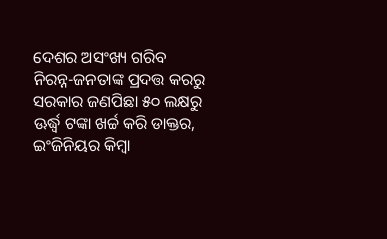ଦେଶର ଅସଂଖ୍ୟ ଗରିବ ନିରନ୍ନ-ଜନତାଙ୍କ ପ୍ରଦତ୍ତ କରରୁ ସରକାର ଜଣପିଛା ୫୦ ଲକ୍ଷରୁ ଊର୍ଦ୍ଧ୍ୱ ଟଙ୍କା ଖର୍ଚ୍ଚ କରି ଡାକ୍ତର, ଇଂଜିନିୟର କିମ୍ବା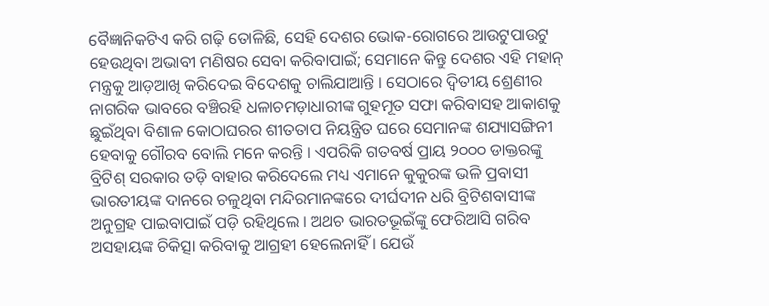ବୈଜ୍ଞାନିକଟିଏ କରି ଗଢ଼ି ତୋଳିଛି, ସେହି ଦେଶର ଭୋକ-ରୋଗରେ ଆଉଟୁପାଉଟୁ ହେଉଥିବା ଅଭାବୀ ମଣିଷର ସେବା କରିବାପାଇଁ; ସେମାନେ କିନ୍ତୁ ଦେଶର ଏହି ମହାନ୍ ମନ୍ତ୍ରକୁ ଆଡ଼ଆଖି କରିଦେଇ ବିଦେଶକୁ ଚାଲିଯାଆନ୍ତି । ସେଠାରେ ଦ୍ୱିତୀୟ ଶ୍ରେଣୀର ନାଗରିକ ଭାବରେ ବଞ୍ଚିରହି ଧଳାଚମଡ଼ାଧାରୀଙ୍କ ଗୁହମୂତ ସଫା କରିବାସହ ଆକାଶକୁ ଛୁଇଁଥିବା ବିଶାଳ କୋଠାଘରର ଶୀତତାପ ନିୟନ୍ତ୍ରିତ ଘରେ ସେମାନଙ୍କ ଶଯ୍ୟାସଙ୍ଗିନୀ ହେବାକୁ ଗୌରବ ବୋଲି ମନେ କରନ୍ତି । ଏପରିକି ଗତବର୍ଷ ପ୍ରାୟ ୨୦୦୦ ଡାକ୍ତରଙ୍କୁ ବ୍ରିଟିଶ୍ ସରକାର ତଡ଼ି ବାହାର କରିଦେଲେ ମଧ୍ୟ ଏମାନେ କୁକୁରଙ୍କ ଭଳି ପ୍ରବାସୀ ଭାରତୀୟଙ୍କ ଦାନରେ ଚଳୁଥିବା ମନ୍ଦିରମାନଙ୍କରେ ଦୀର୍ଘଦୀନ ଧରି ବ୍ରିଟିଶବାସୀଙ୍କ ଅନୁଗ୍ରହ ପାଇବାପାଇଁ ପଡ଼ି ରହିଥିଲେ । ଅଥଚ ଭାରତଭୂଇଁଙ୍କୁ ଫେରିଆସି ଗରିବ ଅସହାୟଙ୍କ ଚିକିତ୍ସା କରିବାକୁ ଆଗ୍ରହୀ ହେଲେନାହିଁ । ଯେଉଁ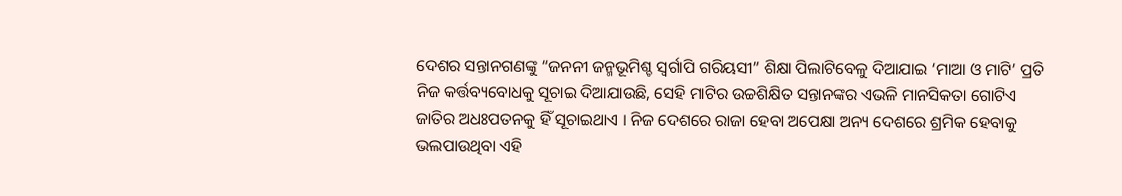ଦେଶର ସନ୍ତାନଗଣଙ୍କୁ “ଜନନୀ ଜନ୍ମଭୂମିଶ୍ଚ ସ୍ୱର୍ଗାପି ଗରିୟସୀ” ଶିକ୍ଷା ପିଲାଟିବେଳୁ ଦିଆଯାଇ ‘ମାଆ ଓ ମାଟି’ ପ୍ରତି ନିଜ କର୍ତ୍ତବ୍ୟବୋଧକୁ ସୂଚାଇ ଦିଆଯାଉଛି, ସେହି ମାଟିର ଉଚ୍ଚଶିକ୍ଷିତ ସନ୍ତାନଙ୍କର ଏଭଳି ମାନସିକତା ଗୋଟିଏ ଜାତିର ଅଧଃପତନକୁ ହିଁ ସୂଚାଇଥାଏ । ନିଜ ଦେଶରେ ରାଜା ହେବା ଅପେକ୍ଷା ଅନ୍ୟ ଦେଶରେ ଶ୍ରମିକ ହେବାକୁ ଭଲପାଉଥିବା ଏହି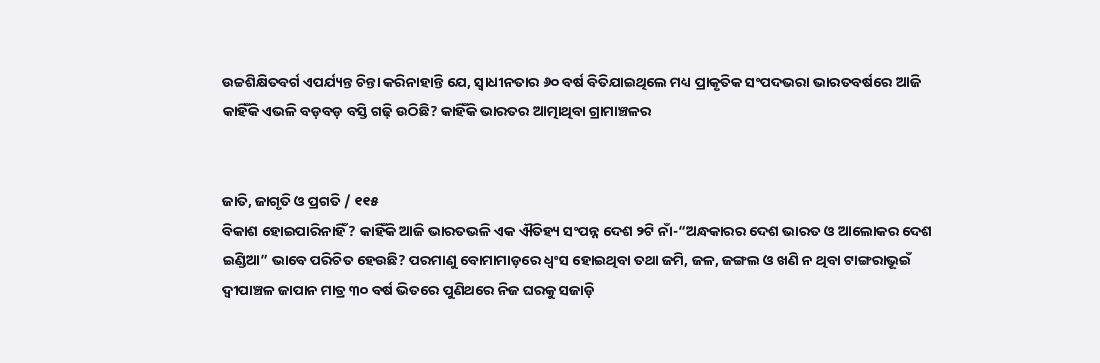ଉଚ୍ଚଶିକ୍ଷିତବର୍ଗ ଏପର୍ଯ୍ୟନ୍ତ ଚିନ୍ତା କରିନାହାନ୍ତି ଯେ, ସ୍ୱାଧୀନତାର ୬୦ ବର୍ଷ ବିତିଯାଇଥିଲେ ମଧ୍ୟ ପ୍ରାକୃତିକ ସଂପଦଭରା ଭାରତବର୍ଷରେ ଆଜି କାହିଁକି ଏଭଳି ବଡ଼ବଡ଼ ବସ୍ତି ଗଢ଼ି ଉଠିଛି? କାହିଁକି ଭାରତର ଆତ୍ମାଥିବା ଗ୍ରାମାଞ୍ଚଳର


ଜାତି, ଜାଗୃତି ଓ ପ୍ରଗତି / ୧୧୫
ବିକାଶ ହୋଇପାରିନାହିଁ? କାହିଁକି ଆଜି ଭାରତଭଳି ଏକ ଐତିହ୍ୟ ସଂପନ୍ନ ଦେଶ ୨ଟି ନାଁ-“ଅନ୍ଧକାରର ଦେଶ ଭାରତ ଓ ଆଲୋକର ଦେଶ ଇଣ୍ଡିଆ” ଭାବେ ପରିଚିତ ହେଉଛି? ପରମାଣୁ ବୋମାମାଡ଼ରେ ଧ୍ୱଂସ ହୋଇଥିବା ତଥା ଜମି, ଜଳ, ଜଙ୍ଗଲ ଓ ଖଣି ନ ଥିବା ଟାଙ୍ଗରାଭୂଇଁ ଦ୍ୱୀପାଞ୍ଚଳ ଜାପାନ ମାତ୍ର ୩୦ ବର୍ଷ ଭିତରେ ପୁଣିଥରେ ନିଜ ଘରକୁ ସଜାଡ଼ି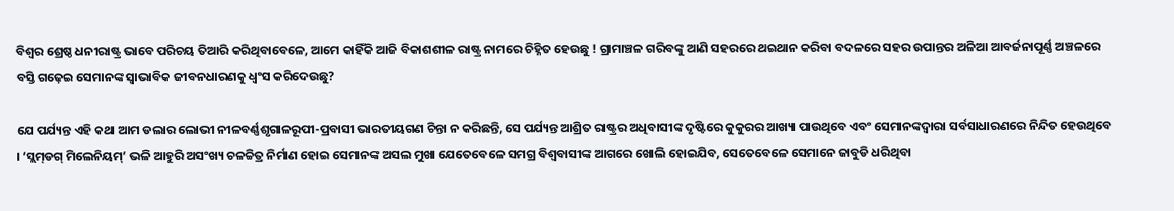ବିଶ୍ୱର ଶ୍ରେଷ୍ଠ ଧନୀରାଷ୍ଟ୍ର ଭାବେ ପରିଚୟ ତିଆରି କରିଥିବାବେଳେ, ଆମେ କାହିଁକି ଆଜି ବିକାଶଶୀଳ ରାଷ୍ଟ୍ର ନାମରେ ଚିହ୍ନିତ ହେଉଛୁ ! ଗ୍ରାମାଞ୍ଚଳ ଗରିବଙ୍କୁ ଆଣି ସହରରେ ଥଇଥାନ କରିବା ବଦଳରେ ସହର ଉପାନ୍ତର ଅଳିଆ ଆବର୍ଜନାପୂର୍ଣ୍ଣ ଅଞ୍ଚଳରେ ବସ୍ତି ଗଢ଼େଇ ସେମାନଙ୍କ ସ୍ୱାଭାବିକ ଜୀବନଧାରଣକୁ ଧ୍ୱଂସ କରିଦେଉଛୁ?

ଯେ ପର୍ଯ୍ୟନ୍ତ ଏହି କଥା ଆମ ଡଲାର ଲୋଭୀ ନୀଳବର୍ଣ୍ଣଶୃଗାଳରୂପୀ-ପ୍ରବାସୀ ଭାରତୀୟଗଣ ଚିନ୍ତା ନ କରିଛନ୍ତି, ସେ ପର୍ଯ୍ୟନ୍ତ ଆଶ୍ରିତ ରାଷ୍ଟ୍ରର ଅଧିବାସୀଙ୍କ ଦୃଷ୍ଟିରେ କୁକୁରର ଆଖ୍ୟା ପାଉଥିବେ ଏବଂ ସେମାନଙ୍କଦ୍ୱାରା ସର୍ବସାଧାରଣରେ ନିନ୍ଦିତ ହେଉଥିବେ । ‘ସ୍ଲମ୍‌ଡଗ୍ ମିଲେନିୟମ୍’ ଭଳି ଆହୁରି ଅସଂଖ୍ୟ ଚଳଚ୍ଚିତ୍ର ନିର୍ମାଣ ହୋଇ ସେମାନଙ୍କ ଅସଲ ମୁଖା ଯେତେବେଳେ ସମଗ୍ର ବିଶ୍ୱବାସୀଙ୍କ ଆଗରେ ଖୋଲି ହୋଇଯିବ, ସେତେବେଳେ ସେମାନେ ଜାବୁଡି ଧରିଥିବା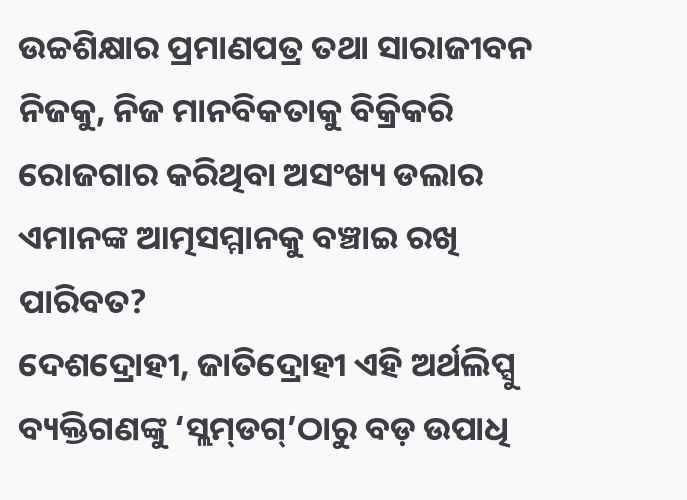ଉଚ୍ଚଶିକ୍ଷାର ପ୍ରମାଣପତ୍ର ତଥା ସାରାଜୀବନ ନିଜକୁ, ନିଜ ମାନବିକତାକୁ ବିକ୍ରିକରି ରୋଜଗାର କରିଥିବା ଅସଂଖ୍ୟ ଡଲାର ଏମାନଙ୍କ ଆତ୍ମସମ୍ମାନକୁ ବଞ୍ଚାଇ ରଖି ପାରିବତ?
ଦେଶଦ୍ରୋହୀ, ଜାତିଦ୍ରୋହୀ ଏହି ଅର୍ଥଲିପ୍ସୁ ବ୍ୟକ୍ତିଗଣଙ୍କୁ ‘ସ୍ଲମ୍‌ଡଗ୍’ଠାରୁ ବଡ଼ ଉପାଧି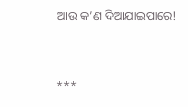ଆଉ କ’ଣ ଦିଆଯାଇପାରେ!


***